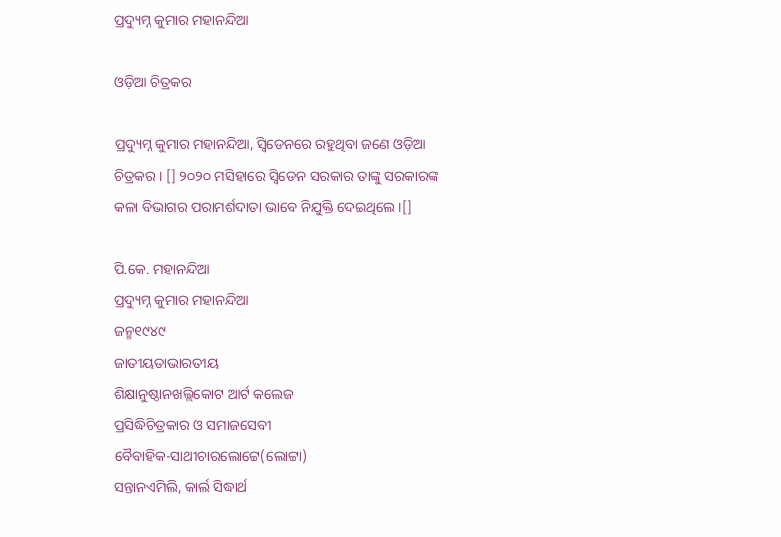ପ୍ରଦ୍ୟୁମ୍ନ କୁମାର ମହାନନ୍ଦିଆ

ଓଡ଼ିଆ ଚିତ୍ରକର

ପ୍ରଦ୍ୟୁମ୍ନ କୁମାର ମହାନନ୍ଦିଆ, ସ୍ୱିଡେନରେ ରହୁଥିବା ଜଣେ ଓଡ଼ିଆ ଚିତ୍ରକର । [] ୨୦୨୦ ମସିହାରେ ସ୍ୱିଡେନ ସରକାର ତାଙ୍କୁ ସରକାରଙ୍କ କଳା ବିଭାଗର ପରାମର୍ଶଦାତା ଭାବେ ନିଯୁକ୍ତି ଦେଇଥିଲେ ।[]

ପି.କେ. ମହାନନ୍ଦିଆ
ପ୍ରଦ୍ୟୁମ୍ନ କୁମାର ମହାନନ୍ଦିଆ
ଜନ୍ମ୧୯୪୯
ଜାତୀୟତାଭାରତୀୟ
ଶିକ୍ଷାନୁଷ୍ଠାନଖଲ୍ଲିକୋଟ ଆର୍ଟ କଲେଜ
ପ୍ରସିଦ୍ଧିଚିତ୍ରକାର ଓ ସମାଜସେବୀ
ବୈବାହିକ-ସାଥୀଚାରଲୋଟ୍ଟେ(ଲୋଟ୍ଟା)
ସନ୍ତାନଏମିଲି, କାର୍ଲ ସିଦ୍ଧାର୍ଥ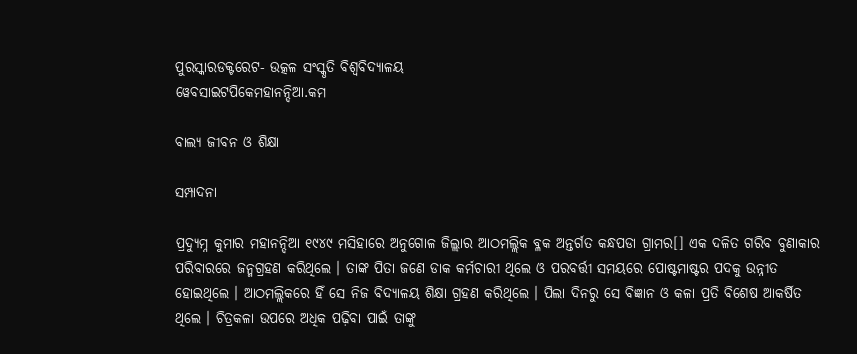ପୁରସ୍କାରଡକ୍ଟରେଟ- ଉତ୍କଳ ସଂସ୍କୃତି ବିଶ୍ୱବିଦ୍ୟାଳୟ
ୱେବସାଇଟପିକେମହାନନ୍ଦିଆ.କମ

ବାଲ୍ୟ ଜୀବନ ଓ ଶିକ୍ଷା

ସମ୍ପାଦନା

ପ୍ରଦ୍ୟୁମ୍ନ କୁମାର ମହାନନ୍ଦିଆ ୧୯୪୯ ମସିହାରେ ଅନୁଗୋଳ ଜିଲ୍ଲାର ଆଠମଲ୍ଲିକ ବ୍ଳକ ଅନ୍ତର୍ଗତ କନ୍ଧପଡା ଗ୍ରାମର[] ଏକ ଦଳିତ ଗରିବ ବୁଣାକାର ପରିବାରରେ ଜନ୍ମଗ୍ରହଣ କରିଥିଲେ । ତାଙ୍କ ପିତା ଜଣେ ଡାକ କର୍ମଚାରୀ ଥିଲେ ଓ ପରବର୍ତ୍ତୀ ସମୟରେ ପୋଷ୍ଟମାଷ୍ଟର ପଦକୁ ଉନ୍ନୀତ ହୋଇଥିଲେ । ଆଠମଲ୍ଲିକରେ ହିଁ ସେ ନିଜ ବିଦ୍ୟାଳୟ ଶିକ୍ଷା ଗ୍ରହଣ କରିଥିଲେ । ପିଲା ଦିନରୁ ସେ ବିଜ୍ଞାନ ଓ କଳା ପ୍ରତି ବିଶେଷ ଆକର୍ଷିତ ଥିଲେ । ଚିତ୍ରକଳା ଉପରେ ଅଧିକ ପଢ଼ିବା ପାଇଁ ତାଙ୍କୁ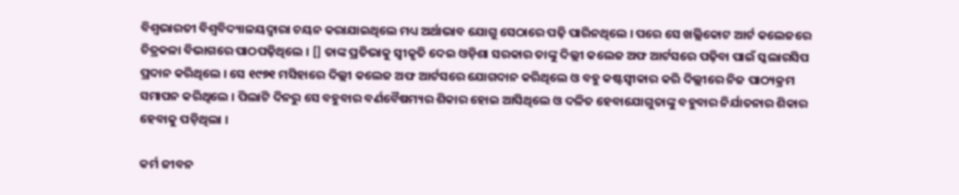ବିଶ୍ୱଭାରତୀ ବିଶ୍ୱବିଦ୍ୟାଳୟଦ୍ୱାରା ଚୟନ କରାଯାଇଥିଲେ ମଧ୍ୟ ଅର୍ଥାଭାବ ଯୋଗୁ ସେଠାରେ ପଢ଼ି ପାରିନଥିଲେ । ପରେ ସେ ଖଲ୍ଲିକୋଟ ଆର୍ଟ କଲେଜରେ ଚିତ୍ରକଳା ବିଭାଗରେ ପାଠପଢ଼ିଥିଲେ । [] ତାଙ୍କ ପ୍ରତିଭାକୁ ସ୍ୱୀକୃତି ଦେଇ ଓଡ଼ିଶା ସରକାର ତାଙ୍କୁ ଦିଲ୍ଲୀ କଲେଜ ଅଫ ଆର୍ଟସରେ ପଢ଼ିବା ପାଇଁ ସ୍କଲାରସିପ ପ୍ରଦାନ କରିଥିଲେ । ସେ ୧୯୭୧ ମସିହାରେ ଦିଲ୍ଲୀ କଲେଜ ଅଫ ଆର୍ଟସରେ ଯୋଗଦାନ କରିଥିଲେ ଓ ବହୁ କଷ୍ଟସ୍ୱୀକାର କରି ଦିଲ୍ଲୀରେ ନିଜ ପାଠ୍ୟକ୍ରମ ସମାପନ କରିଥିଲେ । ପିଲାଟି ଦିନରୁ ସେ ବହୁବାର ବର୍ଣବୈଷମ୍ୟର ଶିକାର ହୋଇ ଆସିଥିଲେ ଓ ଦଳିତ ହେବାଯୋଗୁତାଙ୍କୁ ବହୁବାର ନିର୍ଯାତନାର ଶିକାର ହେବାକୁ ପଡ଼ିଥିଲା ।

କର୍ମ ଜୀବନ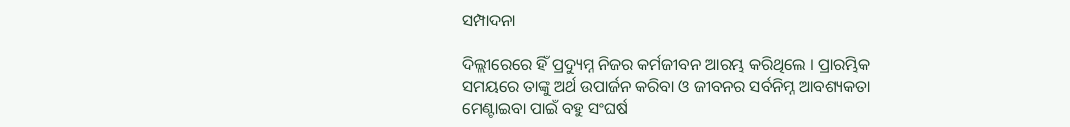ସମ୍ପାଦନା

ଦିଲ୍ଲୀରେରେ ହିଁ ପ୍ରଦ୍ୟୁମ୍ନ ନିଜର କର୍ମଜୀବନ ଆରମ୍ଭ କରିଥିଲେ । ପ୍ରାରମ୍ଭିକ ସମୟରେ ତାଙ୍କୁ ଅର୍ଥ ଉପାର୍ଜନ କରିବା ଓ ଜୀବନର ସର୍ବନିମ୍ନ ଆବଶ୍ୟକତା ମେଣ୍ଟାଇବା ପାଇଁ ବହୁ ସଂଘର୍ଷ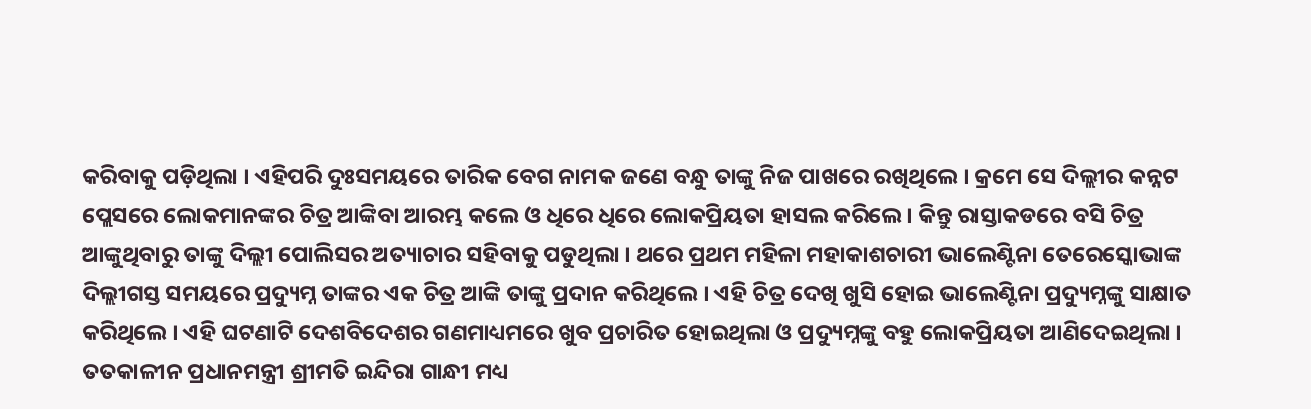କରିବାକୁ ପଡ଼ିଥିଲା । ଏହିପରି ଦୁଃସମୟରେ ତାରିକ ବେଗ ନାମକ ଜଣେ ବନ୍ଧୁ ତାଙ୍କୁ ନିଜ ପାଖରେ ରଖିଥିଲେ । କ୍ରମେ ସେ ଦିଲ୍ଲୀର କନ୍ନଟ ପ୍ଲେସରେ ଲୋକମାନଙ୍କର ଚିତ୍ର ଆଙ୍କିବା ଆରମ୍ଭ କଲେ ଓ ଧିରେ ଧିରେ ଲୋକପ୍ରିୟତା ହାସଲ କରିଲେ । କିନ୍ତୁ ରାସ୍ତାକଡରେ ବସି ଚିତ୍ର ଆଙ୍କୁଥିବାରୁ ତାଙ୍କୁ ଦିଲ୍ଲୀ ପୋଲିସର ଅତ୍ୟାଚାର ସହିବାକୁ ପଡୁଥିଲା । ଥରେ ପ୍ରଥମ ମହିଳା ମହାକାଶଚାରୀ ଭାଲେଣ୍ଟିନା ତେରେସ୍କୋଭାଙ୍କ ଦିଲ୍ଲୀଗସ୍ତ ସମୟରେ ପ୍ରଦ୍ୟୁମ୍ନ ତାଙ୍କର ଏକ ଚିତ୍ର ଆଙ୍କି ତାଙ୍କୁ ପ୍ରଦାନ କରିଥିଲେ । ଏହି ଚିତ୍ର ଦେଖି ଖୁସି ହୋଇ ଭାଲେଣ୍ଟିନା ପ୍ରଦ୍ୟୁମ୍ନଙ୍କୁ ସାକ୍ଷାତ କରିଥିଲେ । ଏହି ଘଟଣାଟି ଦେଶବିଦେଶର ଗଣମାଧ୍ୟମରେ ଖୁବ ପ୍ରଚାରିତ ହୋଇଥିଲା ଓ ପ୍ରଦ୍ୟୁମ୍ନଙ୍କୁ ବହୁ ଲୋକପ୍ରିୟତା ଆଣିଦେଇଥିଲା । ତତକାଳୀନ ପ୍ରଧାନମନ୍ତ୍ରୀ ଶ୍ରୀମତି ଇନ୍ଦିରା ଗାନ୍ଧୀ ମଧ୍ୟ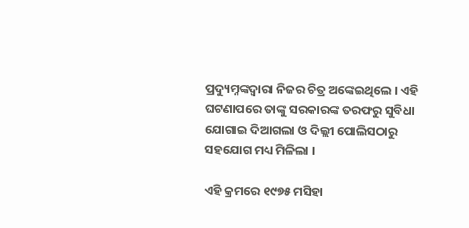ପ୍ରଦ୍ୟୁମ୍ନଙ୍କଦ୍ୱାରା ନିଜର ଚିତ୍ର ଅଙ୍କେଇଥିଲେ । ଏହି ଘଟଣାପରେ ତାଙ୍କୁ ସରକାରଙ୍କ ତରଫରୁ ସୁବିଧା ଯୋଗାଇ ଦିଆଗଲା ଓ ଦିଲ୍ଲୀ ପୋଲିସଠାରୁ ସହଯୋଗ ମଧ୍ୟ ମିଳିଲା ।

ଏହି କ୍ରମରେ ୧୯୭୫ ମସିହା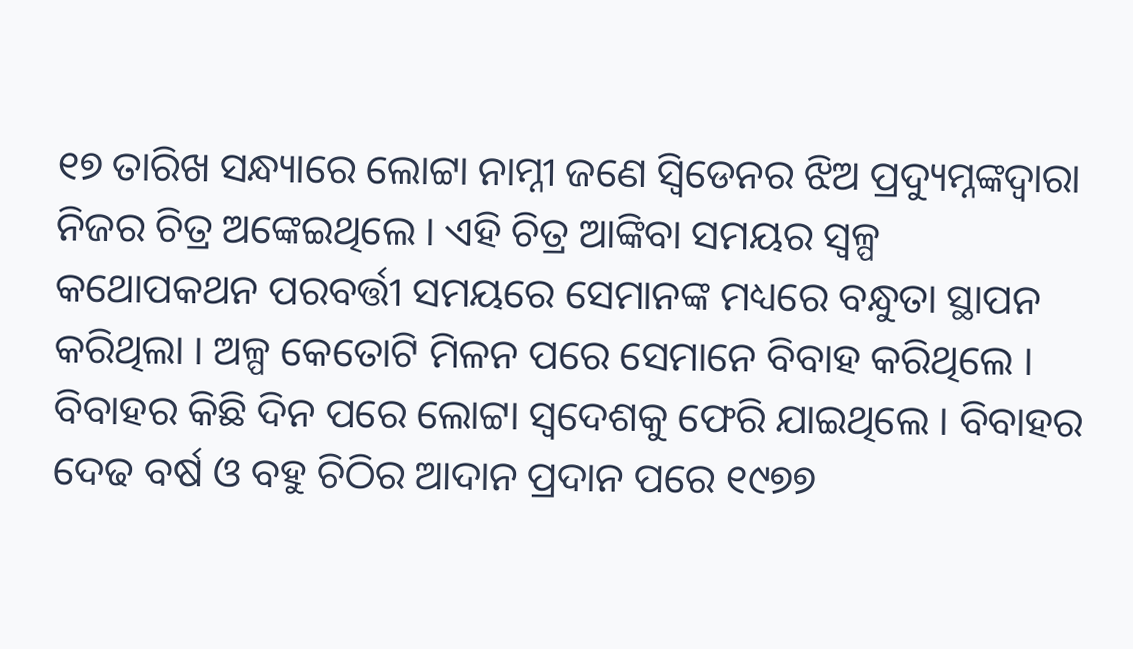୧୭ ତାରିଖ ସନ୍ଧ୍ୟାରେ ଲୋଟ୍ଟା ନାମ୍ନୀ ଜଣେ ସ୍ୱିଡେନର ଝିଅ ପ୍ରଦ୍ୟୁମ୍ନଙ୍କଦ୍ୱାରା ନିଜର ଚିତ୍ର ଅଙ୍କେଇଥିଲେ । ଏହି ଚିତ୍ର ଆଙ୍କିବା ସମୟର ସ୍ୱଳ୍ପ କଥୋପକଥନ ପରବର୍ତ୍ତୀ ସମୟରେ ସେମାନଙ୍କ ମଧ୍ୟରେ ବନ୍ଧୁତା ସ୍ଥାପନ କରିଥିଲା । ଅଳ୍ପ କେତୋଟି ମିଳନ ପରେ ସେମାନେ ବିବାହ କରିଥିଲେ । ବିବାହର କିଛି ଦିନ ପରେ ଲୋଟ୍ଟା ସ୍ୱଦେଶକୁ ଫେରି ଯାଇଥିଲେ । ବିବାହର ଦେଢ ବର୍ଷ ଓ ବହୁ ଚିଠିର ଆଦାନ ପ୍ରଦାନ ପରେ ୧୯୭୭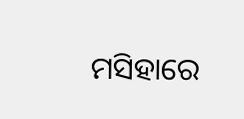ମସିହାରେ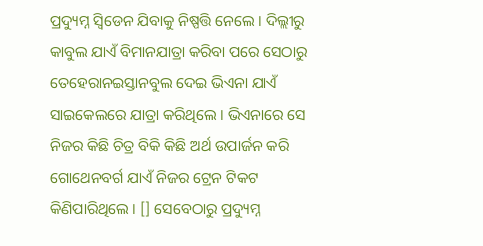ପ୍ରଦ୍ୟୁମ୍ନ ସ୍ୱିଡେନ ଯିବାକୁ ନିଷ୍ପତ୍ତି ନେଲେ । ଦିଲ୍ଲୀରୁ କାବୁଲ ଯାଏଁ ବିମାନଯାତ୍ରା କରିବା ପରେ ସେଠାରୁ ତେହେରାନଇସ୍ତାନବୁଲ ଦେଇ ଭିଏନା ଯାଏଁ ସାଇକେଲରେ ଯାତ୍ରା କରିଥିଲେ । ଭିଏନାରେ ସେ ନିଜର କିଛି ଚିତ୍ର ବିକି କିଛି ଅର୍ଥ ଉପାର୍ଜନ କରି ଗୋଥେନବର୍ଗ ଯାଏଁ ନିଜର ଟ୍ରେନ ଟିକଟ କିଣିପାରିଥିଲେ । [] ସେବେଠାରୁ ପ୍ରଦ୍ୟୁମ୍ନ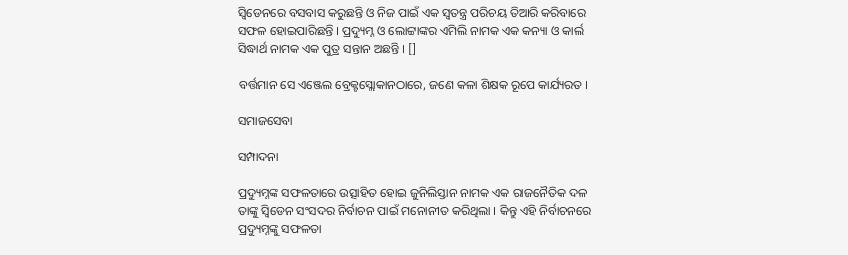ସ୍ୱିଡେନରେ ବସବାସ କରୁଛନ୍ତି ଓ ନିଜ ପାଇଁ ଏକ ସ୍ୱତନ୍ତ୍ର ପରିଚୟ ତିଆରି କରିବାରେ ସଫଳ ହୋଇପାରିଛନ୍ତି । ପ୍ରଦ୍ୟୁମ୍ନ ଓ ଲୋଟ୍ଟାଙ୍କର ଏମିଲି ନାମକ ଏକ କନ୍ୟା ଓ କାର୍ଲ ସିଦ୍ଧାର୍ଥ ନାମକ ଏକ ପୁତ୍ର ସନ୍ତାନ ଅଛନ୍ତି । []

ବର୍ତ୍ତମାନ ସେ ଏଞ୍ଜେଲ ବ୍ରେକ୍ଟସ୍ଲୋକାନଠାରେ, ଜଣେ କଳା ଶିକ୍ଷକ ରୂପେ କାର୍ଯ୍ୟରତ ।

ସମାଜସେବା

ସମ୍ପାଦନା

ପ୍ରଦ୍ୟୁମ୍ନଙ୍କ ସଫଳତାରେ ଉତ୍ସାହିତ ହୋଇ ଜୁନିଲିସ୍ତାନ ନାମକ ଏକ ରାଜନୈତିକ ଦଳ ତାଙ୍କୁ ସ୍ୱିଡେନ ସଂସଦର ନିର୍ବାଚନ ପାଇଁ ମନୋନୀତ କରିଥିଲା । କିନ୍ତୁ ଏହି ନିର୍ବାଚନରେ ପ୍ରଦ୍ୟୁମ୍ନଙ୍କୁ ସଫଳତା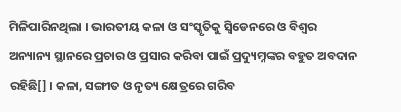ମିଳିପାରିନଥିଲା । ଭାରତୀୟ କଳା ଓ ସଂସ୍କୃତିକୁ ସ୍ୱିଡେନରେ ଓ ବିଶ୍ୱର ଅନ୍ୟାନ୍ୟ ସ୍ଥାନରେ ପ୍ରଚାର ଓ ପ୍ରସାର କରିବା ପାଇଁ ପ୍ରଦ୍ୟୁମ୍ନଙ୍କର ବହୁତ ଅବଦାନ ରହିଛି[] । କଳା, ସଙ୍ଗୀତ ଓ ନୃତ୍ୟ କ୍ଷେତ୍ରରେ ଗରିବ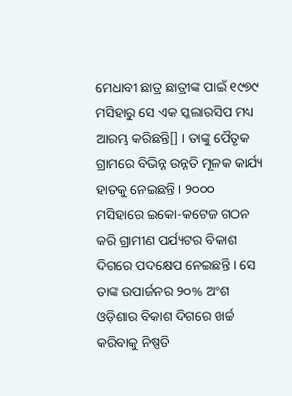ମେଧାବୀ ଛାତ୍ର ଛାତ୍ରୀଙ୍କ ପାଇଁ ୧୯୭୯ ମସିହାରୁ ସେ ଏକ ସ୍କଲାରସିପ ମଧ୍ୟ ଆରମ୍ଭ କରିଛନ୍ତି[] । ତାଙ୍କୁ ପୈତୃକ ଗ୍ରାମରେ ବିଭିନ୍ନ ଉନ୍ନତି ମୂଳକ କାର୍ଯ୍ୟ ହାତକୁ ନେଇଛନ୍ତି । ୨୦୦୦ ମସିହାରେ ଇକୋ-କଟେଜ ଗଠନ କରି ଗ୍ରାମୀଣ ପର୍ଯ୍ୟଟର ବିକାଶ ଦିଗରେ ପଦକ୍ଷେପ ନେଇଛନ୍ତି । ସେ ତାଙ୍କ ଉପାର୍ଜନର ୨୦% ଅଂଶ ଓଡ଼ିଶାର ବିକାଶ ଦିଗରେ ଖର୍ଚ୍ଚ କରିବାକୁ ନିଷ୍ପତି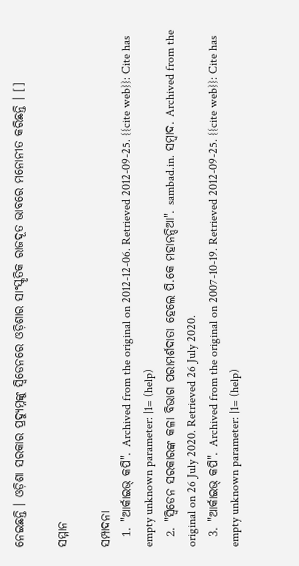ନେଇଛନ୍ତି । ଓଡ଼ିଶା ସରକାର ପ୍ରଦ୍ୟୁମ୍ନଙ୍କୁ ସ୍ୱିଡେନରେ ଓଡ଼ିଶାର ସାଂସ୍କୃତିକ ରାଜଦୂତ ଭାବରେ ମନୋନୀତ କରିଛନ୍ତି । []

ସମ୍ମାନ

ସମ୍ପାଦନା
  1. "ଆର୍କାଇଭ୍ କପି". Archived from the original on 2012-12-06. Retrieved 2012-09-25. {{cite web}}: Cite has empty unknown parameter: |1= (help)
  2. "ସ୍ବିଡେନ ସରକାରଙ୍କ କଳା ବିଭାଗ ପରାମର୍ଶଦାତା ହେଲେ ପି.କେ ମହାନନ୍ଦିଆ". sambad.in. ସମ୍ବାଦ. Archived from the original on 26 July 2020. Retrieved 26 July 2020.
  3. "ଆର୍କାଇଭ୍ କପି". Archived from the original on 2007-10-19. Retrieved 2012-09-25. {{cite web}}: Cite has empty unknown parameter: |1= (help)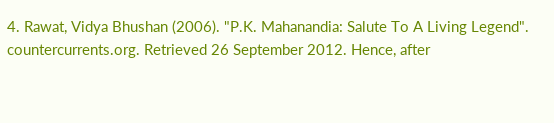4. Rawat, Vidya Bhushan (2006). "P.K. Mahanandia: Salute To A Living Legend". countercurrents.org. Retrieved 26 September 2012. Hence, after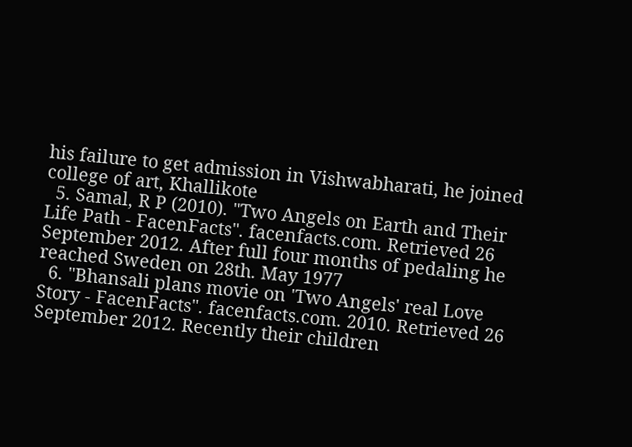his failure to get admission in Vishwabharati, he joined college of art, Khallikote
  5. Samal, R P (2010). "Two Angels on Earth and Their Life Path - FacenFacts". facenfacts.com. Retrieved 26 September 2012. After full four months of pedaling he reached Sweden on 28th. May 1977
  6. "Bhansali plans movie on 'Two Angels' real Love Story - FacenFacts". facenfacts.com. 2010. Retrieved 26 September 2012. Recently their children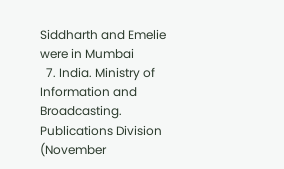Siddharth and Emelie were in Mumbai
  7. India. Ministry of Information and Broadcasting. Publications Division (November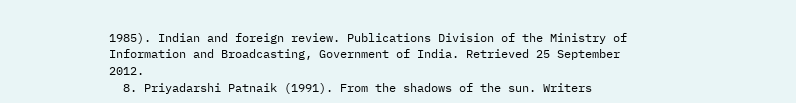1985). Indian and foreign review. Publications Division of the Ministry of Information and Broadcasting, Government of India. Retrieved 25 September 2012.
  8. Priyadarshi Patnaik (1991). From the shadows of the sun. Writers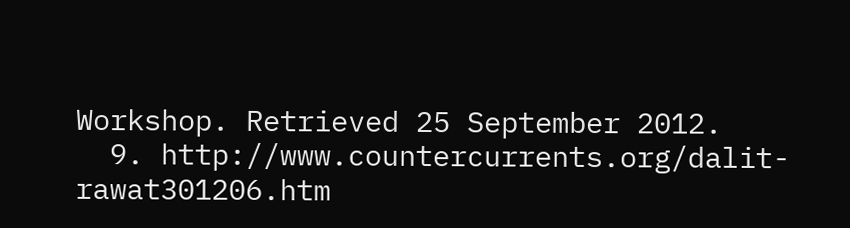Workshop. Retrieved 25 September 2012.
  9. http://www.countercurrents.org/dalit-rawat301206.htm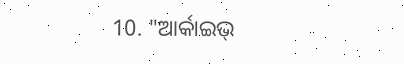10. "ଆର୍କାଇଭ୍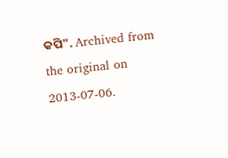କପି". Archived from the original on 2013-07-06.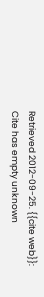Retrieved 2012-09-25. {{cite web}}: Cite has empty unknown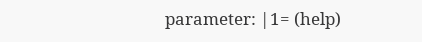parameter: |1= (help)